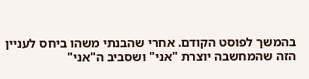בהמשך לפוסט הקודם. אחרי שהבנתי משהו ביחס לעניין הזה שהמחשבה יוצרת "אני" ושסביב ה"אני"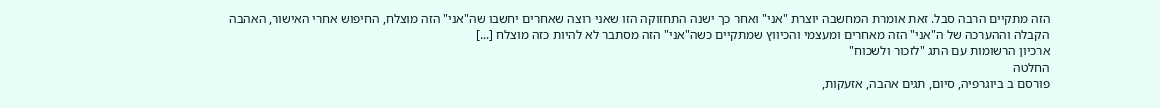הזה מתקיים הרבה סבל. זאת אומרת המחשבה יוצרת "אני" ואחר כך ישנה התחזוקה הזו שאני רוצה שאחרים יחשבו שה"אני" הזה מוצלח, החיפוש אחרי האישור, האהבה הקבלה וההערכה של ה"אני" הזה מאחרים ומעצמי והכיווץ שמתקיים כשה"אני" הזה מסתבר לא להיות כזה מוצלח [...]
ארכיון הרשומות עם התג "לזכור ולשכוח"
החלטה
פורסם ב ביוגרפיה, סיום, תגים אהבה, אזעקות,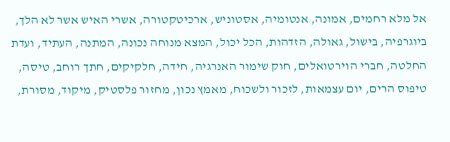אל מלא רחמים, אמונה, אנטומיה, אסטוניש, ארכיטקטורה, אשרי האיש אשר לא הלך, ביוגרפיה, בישול, גאולה, הזדהות, הכל יכול, המצא מנוחה נכונה, המתנה, העתיד, ועדת החלטה, חברי הוירטואלים, חוק שימור האנרגיה, חידה, חלקיקים, חתך רוחב, טיסה, טיפוס הרים, יום עצמאות, לזכור ולשכוח, מאמץ נכון, מחזור פלסטיק, מיקוד, מסורת,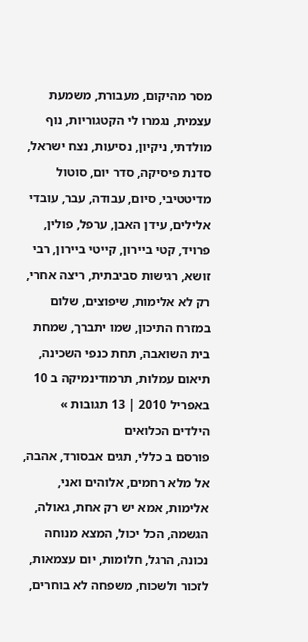מסר מהיקום, מעבורת, משמעת עצמית, נגמרו לי הקטגוריות, נוף מולדתי, ניקיון, נסיעות, נצח ישראל, סדנת פיסיקה, סדר יום, סוטול מדיטטיבי, סיום, עבודה, עבר, עובדי אלילים, עידן האבן, ערפל, פולין, פרויד, קטי ביירון, קייטי ביירון, רבי זושא, רגישות סביבתית, ריצה אחרי, רק לא אלימות, שיפוצים, שלום במזרח התיכון, שמו יתברך, שמחת בית השואבה, תחת כנפי השכינה, תיאום עמלות, תרמודינמיקה ב 10 באפריל 2010 | 13 תגובות »
הילדים הכלואים
פורסם ב כללי, תגים אבסורד, אהבה, אל מלא רחמים, אלוהים ואני, אלימות, אמא יש רק אחת, גאולה, הגשמה, הכל יכול, המצא מנוחה נכונה, הרגל, חלומות, יום עצמאות, לזכור ולשכוח, משפחה לא בוחרים,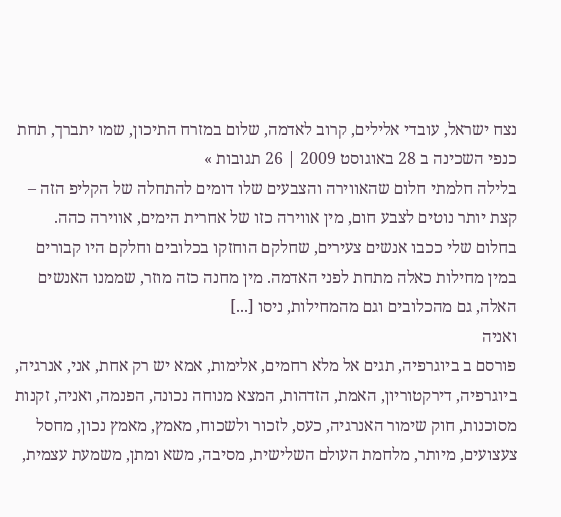נצח ישראל, עובדי אלילים, קרוב לאדמה, שלום במזרח התיכון, שמו יתברך, תחת כנפי השכינה ב 28 באוגוסט 2009 | 26 תגובות »
בלילה חלמתי חלום שהאווירה והצבעים שלו דומים להתחלה של הקליפ הזה – קצת יותר נוטים לצבע חום, מין אווירה כזו של אחרית הימים, אווירה כהה. בחלום שלי ככבו אנשים צעירים, שחלקם הוחזקו בכלובים וחלקם היו קבורים במין מחילות כאלה מתחת לפני האדמה. מין מחנה כזה מוזר, שממנו האנשים האלה, גם מהכלובים וגם מהמחילות, ניסו [...]
ואניה
פורסם ב ביוגרפיה, תגים אל מלא רחמים, אלימות, אמא יש רק אחת, אני, אנרגיה, ביוגרפיה, דירקטוריון, האמת, הזדהות, המצא מנוחה נכונה, הפנמה, ואניה, זקנות מסוכנות, חוק שימור האנרגיה, כעס, לזכור ולשכוח, מאמץ, מאמץ נכון, מחסל צעצועים, מיותר, מלחמת העולם השלישית, מסיבה, משא ומתן, משמעת עצמית,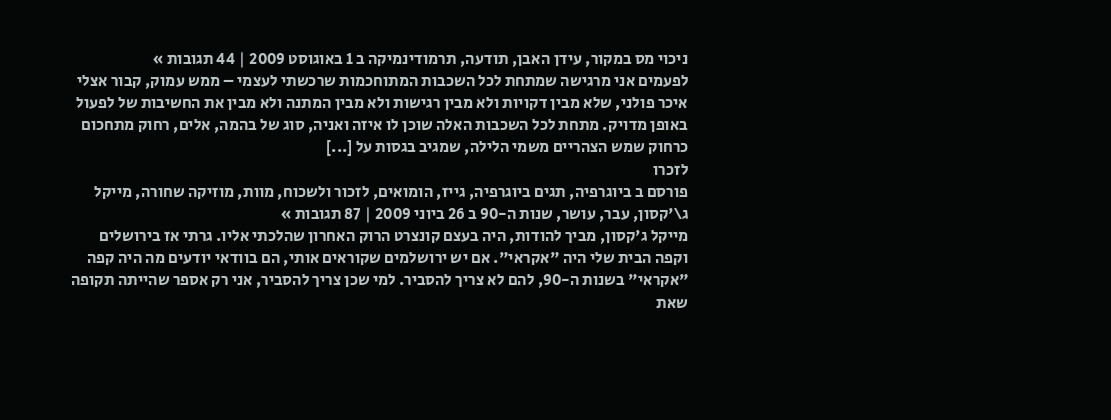ניכוי מס במקור, עידן האבן, תודעה, תרמודינמיקה ב 1 באוגוסט 2009 | 44 תגובות »
לפעמים אני מרגישה שמתחת לכל השכבות המתוחכמות שרכשתי לעצמי – ממש עמוק, קבור אצלי איכר פולני, שלא מבין דקויות ולא מבין רגישות ולא מבין המתנה ולא מבין את החשיבות של לפעול באופן מדויק. מתחת לכל השכבות האלה שוכן לו איזה ואניה, סוג של בהמה, אלים, רחוק מתחכום כרחוק שמש הצהריים משמי הלילה, שמגיב בגסות על [...]
לזכרו
פורסם ב ביוגרפיה, תגים ביוגרפיה, גייז, הומואים, לזכור ולשכוח, מוות, מוזיקה שחורה, מייקל ג\'קסון, עבר, עושר, שנות ה-90 ב 26 ביוני 2009 | 87 תגובות »
מייקל ג'קסון, מביך להודות, היה בעצם קונצרט הרוק האחרון שהלכתי אליו. גרתי אז בירושלים וקפה הבית שלי היה "אקראי". אם יש ירושלמים שקוראים אותי, הם בוודאי יודעים מה היה קפה "אקראי" בשנות ה-90, להם לא צריך להסביר. למי שכן צריך להסביר, אני רק אספר שהייתה תקופה שאת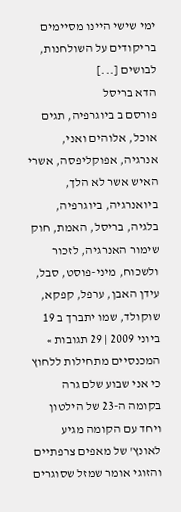ימי שישי היינו מסיימים בריקודים על השולחנות, לבושים [...]
הדא בריסל
פורסם ב ביוגרפיה, תגים אוכל, אלוהים ואני, אנרגיה, אפוקליפסה, אשרי האיש אשר לא הלך, ביואנרגיה, ביוגרפיה, בלגיה, בריסל, האמת, חוק שימור האנרגיה, לזכור ולשכוח, מיני-פוסט, סבל, עידן האבן, ערפל, קפקא, שוקולד, שמו יתברך ב 19 ביוני 2009 | 29 תגובות »
המכנסיים מתחילות ללחוץ כי אני שבוע שלם גרה בקומה ה-23 של הילטון ויחד עם הקומה מגיע לאונץ' של מאפים צרפתיים והזוגי אומר שמזל שסוגרים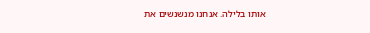אותו בלילה. אנחנו מנשנשים את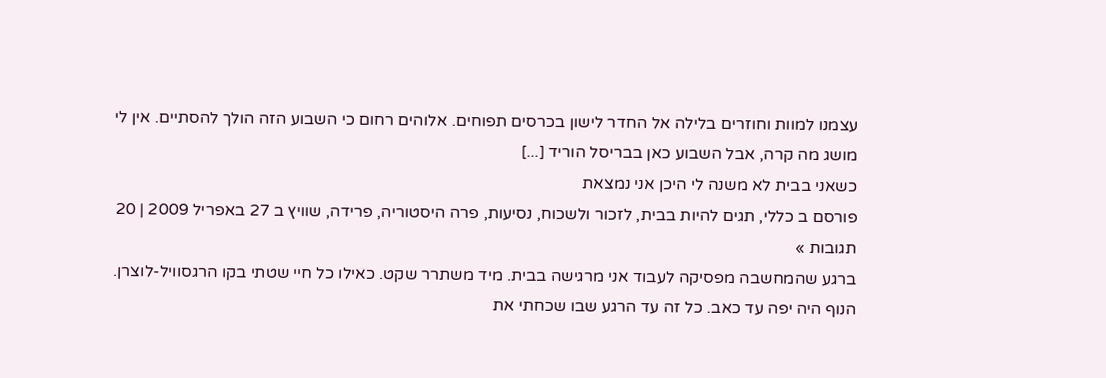עצמנו למוות וחוזרים בלילה אל החדר לישון בכרסים תפוחים. אלוהים רחום כי השבוע הזה הולך להסתיים. אין לי מושג מה קרה, אבל השבוע כאן בבריסל הוריד [...]
כשאני בבית לא משנה לי היכן אני נמצאת
פורסם ב כללי, תגים להיות בבית, לזכור ולשכוח, נסיעות, פרה היסטוריה, פרידה, שוויץ ב 27 באפריל 2009 | 20 תגובות »
ברגע שהמחשבה מפסיקה לעבוד אני מרגישה בבית. מיד משתרר שקט. כאילו כל חיי שטתי בקו הרגסוויל-לוצרן. הנוף היה יפה עד כאב. כל זה עד הרגע שבו שכחתי את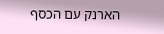הארנק עם הכסף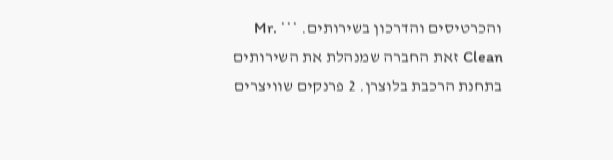והכרטיסים והדרכון בשירותים. *** Mr. Clean זאת החברה שמנהלת את השירותים בתחנת הרכבת בלוצרן. 2 פרנקים שוויצרים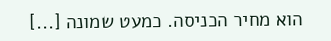הוא מחיר הכניסה. כמעט שמונה [...]